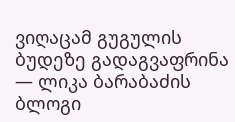ვიღაცამ გუგულის ბუდეზე გადაგვაფრინა — ლიკა ბარაბაძის ბლოგი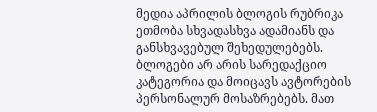მედია აპრილის ბლოგის რუბრიკა ეთმობა სხვადასხვა ადამიანს და განსხვავებულ შეხედულებებს. ბლოგები არ არის სარედაქციო კატეგორია და მოიცავს ავტორების პერსონალურ მოსაზრებებს. მათ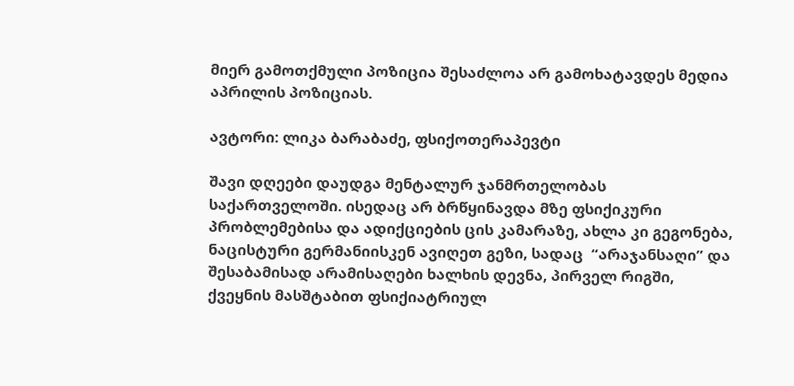მიერ გამოთქმული პოზიცია შესაძლოა არ გამოხატავდეს მედია აპრილის პოზიციას.

ავტორი: ლიკა ბარაბაძე, ფსიქოთერაპევტი

შავი დღეები დაუდგა მენტალურ ჯანმრთელობას საქართველოში. ისედაც არ ბრწყინავდა მზე ფსიქიკური პრობლემებისა და ადიქციების ცის კამარაზე, ახლა კი გეგონება, ნაცისტური გერმანიისკენ ავიღეთ გეზი, სადაც  “არაჯანსაღი” და შესაბამისად არამისაღები ხალხის დევნა, პირველ რიგში, ქვეყნის მასშტაბით ფსიქიატრიულ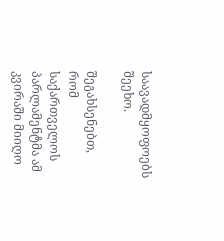საავადმყოფოებს შეეხო.

შეგახსენებთ, რომ საქართველოს პარლამენტმა ამ კვირაში მიიღო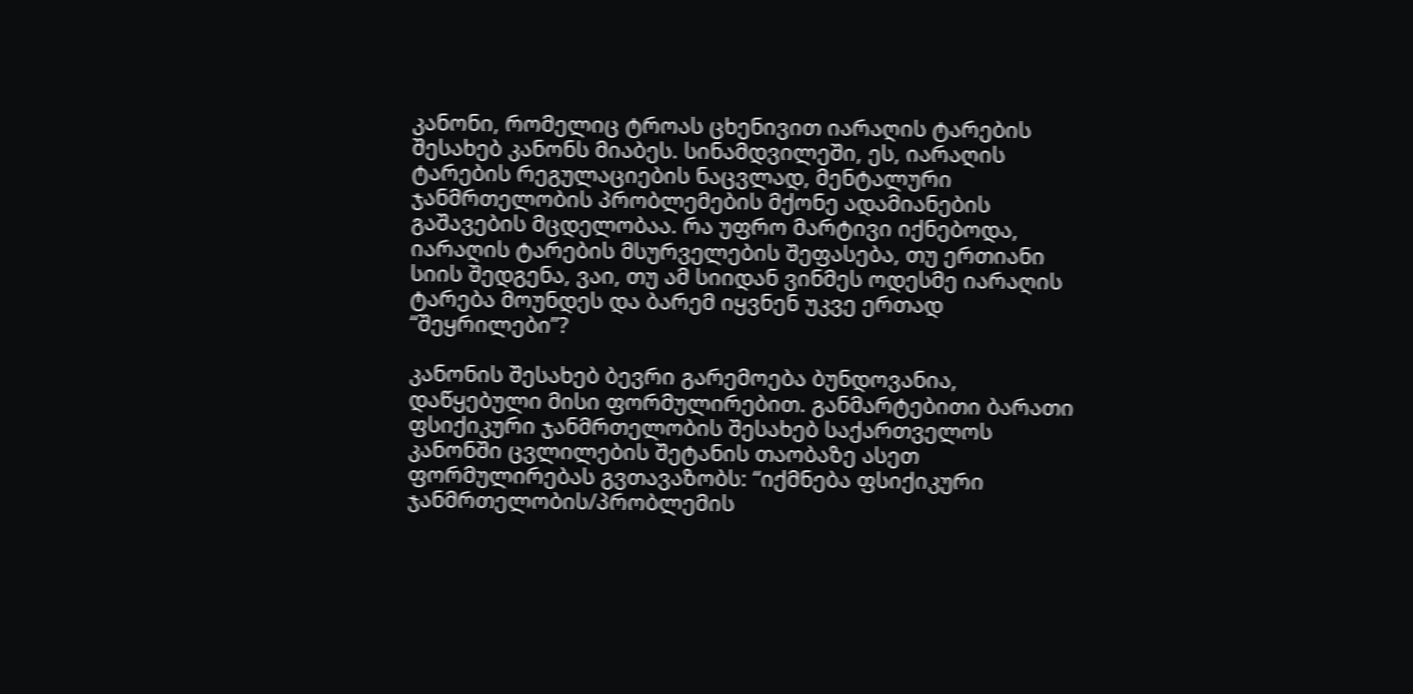კანონი, რომელიც ტროას ცხენივით იარაღის ტარების შესახებ კანონს მიაბეს. სინამდვილეში, ეს, იარაღის ტარების რეგულაციების ნაცვლად, მენტალური ჯანმრთელობის პრობლემების მქონე ადამიანების გაშავების მცდელობაა. რა უფრო მარტივი იქნებოდა, იარაღის ტარების მსურველების შეფასება, თუ ერთიანი სიის შედგენა, ვაი, თუ ამ სიიდან ვინმეს ოდესმე იარაღის ტარება მოუნდეს და ბარემ იყვნენ უკვე ერთად “შეყრილები”?

კანონის შესახებ ბევრი გარემოება ბუნდოვანია, დაწყებული მისი ფორმულირებით. განმარტებითი ბარათი ფსიქიკური ჯანმრთელობის შესახებ საქართველოს კანონში ცვლილების შეტანის თაობაზე ასეთ ფორმულირებას გვთავაზობს: “იქმნება ფსიქიკური ჯანმრთელობის/პრობლემის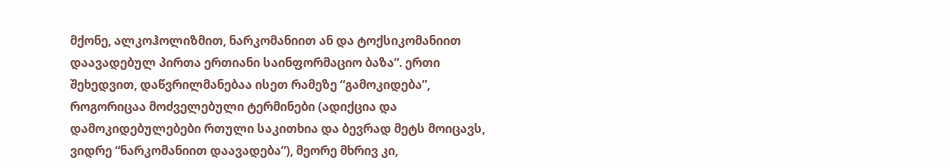მქონე, ალკოჰოლიზმით, ნარკომანიით ან და ტოქსიკომანიით დაავადებულ პირთა ერთიანი საინფორმაციო ბაზა”. ერთი შეხედვით, დაწვრილმანებაა ისეთ რამეზე “გამოკიდება”, როგორიცაა მოძველებული ტერმინები (ადიქცია და დამოკიდებულებები რთული საკითხია და ბევრად მეტს მოიცავს, ვიდრე “ნარკომანიით დაავადება”), მეორე მხრივ კი,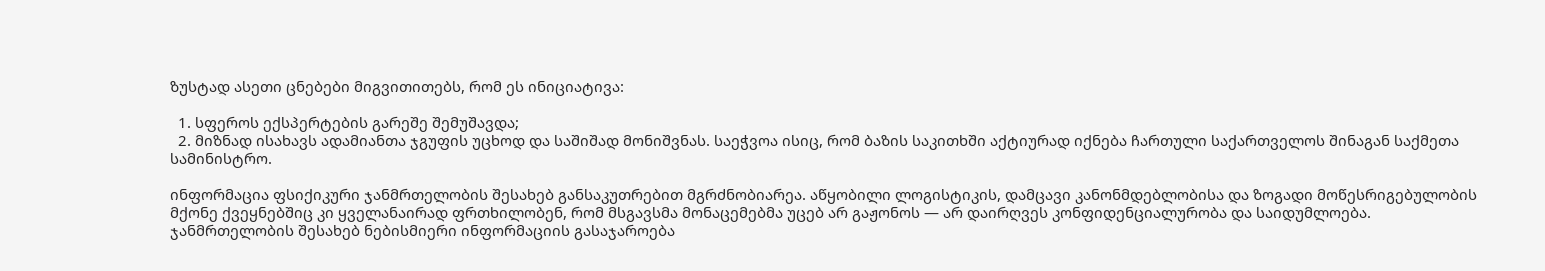ზუსტად ასეთი ცნებები მიგვითითებს, რომ ეს ინიციატივა:

  1. სფეროს ექსპერტების გარეშე შემუშავდა;
  2. მიზნად ისახავს ადამიანთა ჯგუფის უცხოდ და საშიშად მონიშვნას. საეჭვოა ისიც, რომ ბაზის საკითხში აქტიურად იქნება ჩართული საქართველოს შინაგან საქმეთა სამინისტრო.

ინფორმაცია ფსიქიკური ჯანმრთელობის შესახებ განსაკუთრებით მგრძნობიარეა. აწყობილი ლოგისტიკის, დამცავი კანონმდებლობისა და ზოგადი მოწესრიგებულობის მქონე ქვეყნებშიც კი ყველანაირად ფრთხილობენ, რომ მსგავსმა მონაცემებმა უცებ არ გაჟონოს — არ დაირღვეს კონფიდენციალურობა და საიდუმლოება. ჯანმრთელობის შესახებ ნებისმიერი ინფორმაციის გასაჯაროება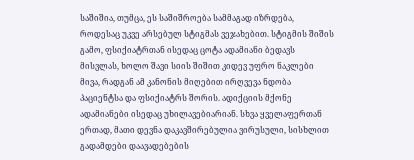საშიშია, თუმცა, ეს საშიშროება სამმაგად იზრდება, როდესაც უკვე არსებულ სტიგმას ვეჯახებით. სტიგმის შიშის გამო, ფსიქიატრთან ისედაც ცოტა ადამიანი ბედავს მისვლას, ხოლო შავი სიის შიშით კიდევ უფრო ნაკლები მივა, რადგან ამ კანონის მიღებით ირღვევა ნდობა პაციენტსა და ფსიქიატრს შორის. ადიქციის მქონე ადამიანები ისედაც უხილავებიარიან. სხვა ყველაფერთან ერთად, მათი დევნა დაკავშირებულია ვირუსული, სისხლით გადამდები დაავადებების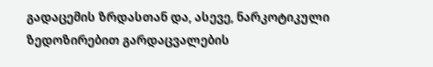გადაცემის ზრდასთან და, ასევე, ნარკოტიკული ზედოზირებით გარდაცვალების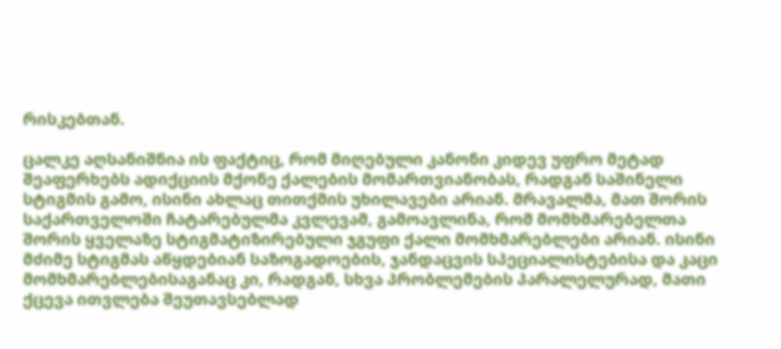რისკებთან.

ცალკე აღსანიშნია ის ფაქტიც, რომ მიღებული კანონი კიდევ უფრო მეტად შეაფერხებს ადიქციის მქონე ქალების მომართვიანობას, რადგან საშინელი სტიგმის გამო, ისინი ახლაც თითქმის უხილავები არიან. მრავალმა, მათ შორის საქართველოში ჩატარებულმა კვლევამ, გამოავლინა, რომ მომხმარებელთა შორის ყველაზე სტიგმატიზირებული ჯგუფი ქალი მომხმარებლები არიან. ისინი მძიმე სტიგმას აწყდებიან საზოგადოების, ჯანდაცვის სპეციალისტებისა და კაცი მომხმარებლებისაგანაც კი, რადგან, სხვა პრობლემების პარალელურად, მათი ქცევა ითვლება შეუთავსებლად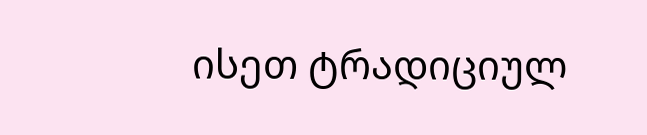ისეთ ტრადიციულ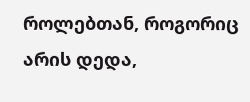როლებთან, როგორიც არის დედა,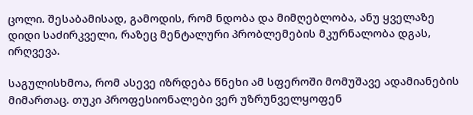ცოლი. შესაბამისად, გამოდის, რომ ნდობა და მიმღებლობა, ანუ ყველაზე დიდი საძირკველი, რაზეც მენტალური პრობლემების მკურნალობა დგას, ირღვევა.

საგულისხმოა, რომ ასევე იზრდება წნეხი ამ სფეროში მომუშავე ადამიანების მიმართაც. თუკი პროფესიონალები ვერ უზრუნველყოფენ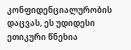კონფიდენციალურობის დაცვას, ეს უდიდესი ეთიკური წნეხია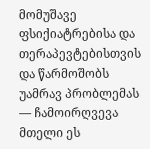მომუშავე ფსიქიატრებისა და თერაპევტებისთვის და წარმოშობს უამრავ პრობლემას — ჩამოირღვევა მთელი ეს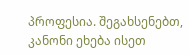პროფესია. შეგახსენებთ, კანონი ეხება ისეთ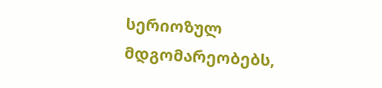სერიოზულ მდგომარეობებს,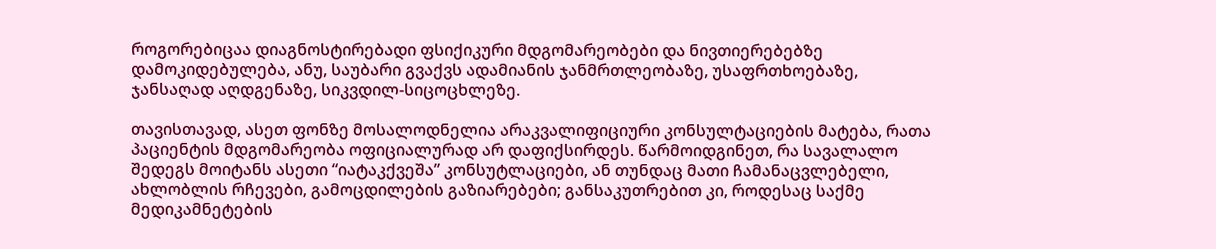როგორებიცაა დიაგნოსტირებადი ფსიქიკური მდგომარეობები და ნივთიერებებზე დამოკიდებულება, ანუ, საუბარი გვაქვს ადამიანის ჯანმრთლეობაზე, უსაფრთხოებაზე, ჯანსაღად აღდგენაზე, სიკვდილ-სიცოცხლეზე.

თავისთავად, ასეთ ფონზე მოსალოდნელია არაკვალიფიციური კონსულტაციების მატება, რათა პაციენტის მდგომარეობა ოფიციალურად არ დაფიქსირდეს. წარმოიდგინეთ, რა სავალალო შედეგს მოიტანს ასეთი “იატაკქვეშა” კონსუტლაციები, ან თუნდაც მათი ჩამანაცვლებელი, ახლობლის რჩევები, გამოცდილების გაზიარებები; განსაკუთრებით კი, როდესაც საქმე მედიკამნეტების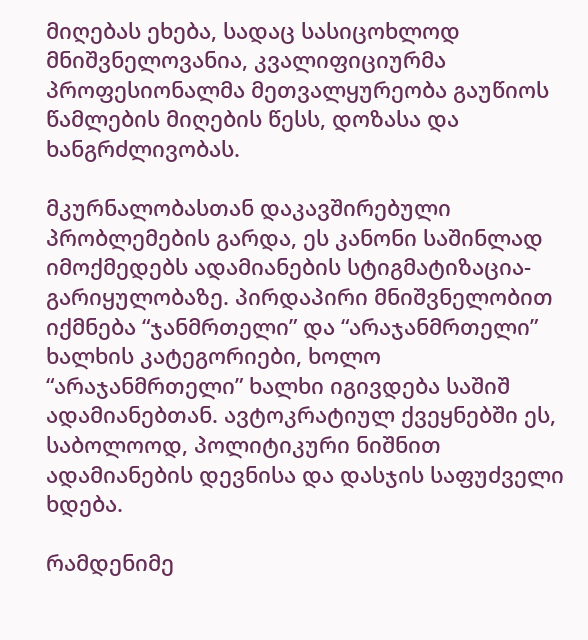მიღებას ეხება, სადაც სასიცოხლოდ მნიშვნელოვანია, კვალიფიციურმა პროფესიონალმა მეთვალყურეობა გაუწიოს წამლების მიღების წესს, დოზასა და ხანგრძლივობას.

მკურნალობასთან დაკავშირებული პრობლემების გარდა, ეს კანონი საშინლად იმოქმედებს ადამიანების სტიგმატიზაცია-გარიყულობაზე. პირდაპირი მნიშვნელობით იქმნება “ჯანმრთელი” და “არაჯანმრთელი” ხალხის კატეგორიები, ხოლო “არაჯანმრთელი” ხალხი იგივდება საშიშ ადამიანებთან. ავტოკრატიულ ქვეყნებში ეს, საბოლოოდ, პოლიტიკური ნიშნით ადამიანების დევნისა და დასჯის საფუძველი ხდება.

რამდენიმე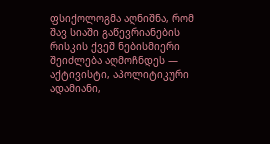ფსიქოლოგმა აღნიშნა, რომ შავ სიაში გაწევრიანების რისკის ქვეშ ნებისმიერი შეიძლება აღმოჩნდეს — აქტივისტი, აპოლიტიკური ადამიანი,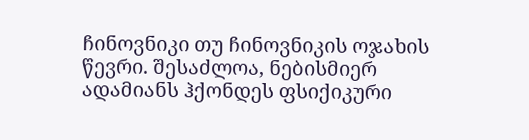ჩინოვნიკი თუ ჩინოვნიკის ოჯახის წევრი. შესაძლოა, ნებისმიერ ადამიანს ჰქონდეს ფსიქიკური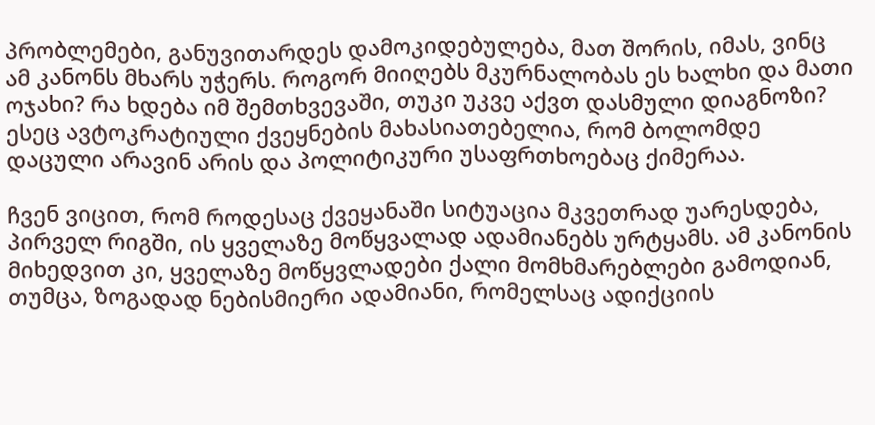პრობლემები, განუვითარდეს დამოკიდებულება, მათ შორის, იმას, ვინც ამ კანონს მხარს უჭერს. როგორ მიიღებს მკურნალობას ეს ხალხი და მათი ოჯახი? რა ხდება იმ შემთხვევაში, თუკი უკვე აქვთ დასმული დიაგნოზი? ესეც ავტოკრატიული ქვეყნების მახასიათებელია, რომ ბოლომდე დაცული არავინ არის და პოლიტიკური უსაფრთხოებაც ქიმერაა.

ჩვენ ვიცით, რომ როდესაც ქვეყანაში სიტუაცია მკვეთრად უარესდება, პირველ რიგში, ის ყველაზე მოწყვალად ადამიანებს ურტყამს. ამ კანონის მიხედვით კი, ყველაზე მოწყვლადები ქალი მომხმარებლები გამოდიან, თუმცა, ზოგადად ნებისმიერი ადამიანი, რომელსაც ადიქციის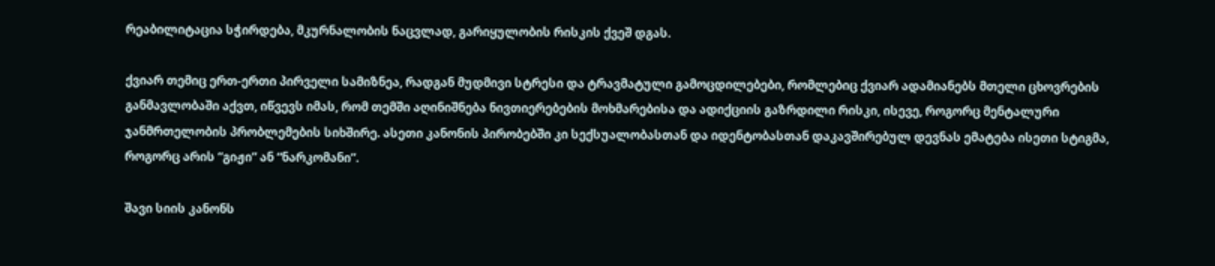რეაბილიტაცია სჭირდება, მკურნალობის ნაცვლად, გარიყულობის რისკის ქვეშ დგას.

ქვიარ თემიც ერთ-ერთი პირველი სამიზნეა, რადგან მუდმივი სტრესი და ტრავმატული გამოცდილებები, რომლებიც ქვიარ ადამიანებს მთელი ცხოვრების განმავლობაში აქვთ, იწვევს იმას, რომ თემში აღინიშნება ნივთიერებების მოხმარებისა და ადიქციის გაზრდილი რისკი, ისევე, როგორც მენტალური ჯანმრთელობის პრობლემების სიხშირე. ასეთი კანონის პირობებში კი სექსუალობასთან და იდენტობასთან დაკავშირებულ დევნას ემატება ისეთი სტიგმა, როგორც არის “გიჟი” ან “ნარკომანი”.

შავი სიის კანონს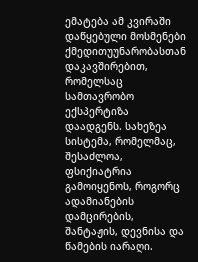ემატება ამ კვირაში დაწყებული მოსმენები ქმედითუუნარობასთან დაკავშირებით, რომელსაც სამთავრობო ექსპერტიზა დაადგენს. სახეზეა სისტემა, რომელმაც, შესაძლოა, ფსიქიატრია გამოიყენოს, როგორც ადამიანების დამცირების, შანტაჟის, დევნისა და წამების იარაღი.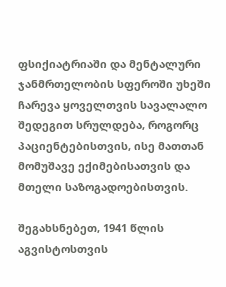ფსიქიატრიაში და მენტალური ჯანმრთელობის სფეროში უხეში ჩარევა ყოველთვის სავალალო შედეგით სრულდება, როგორც პაციენტებისთვის, ისე მათთან მომუშავე ექიმებისათვის და მთელი საზოგადოებისთვის.

შეგახსნებეთ, 1941 წლის აგვისტოსთვის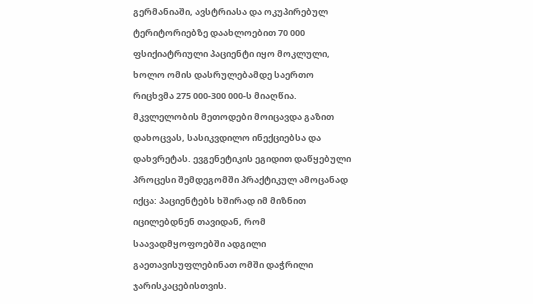გერმანიაში, ავსტრიასა და ოკუპირებულ ტერიტორიებზე დაახლოებით 70 000 ფსიქიატრიული პაციენტი იყო მოკლული, ხოლო ომის დასრულებამდე საერთო რიცხვმა 275 000-300 000-ს მიაღწია. მკვლელობის მეთოდები მოიცავდა გაზით დახოცვას, სასიკვდილო ინექციებსა და დახვრეტას. ევგენეტიკის ეგიდით დაწყებული პროცესი შემდეგომში პრაქტიკულ ამოცანად იქცა: პაციენტებს ხშირად იმ მიზნით იცილებდნენ თავიდან, რომ საავადმყოფოებში ადგილი გაეთავისუფლებინათ ომში დაჭრილი ჯარისკაცებისთვის.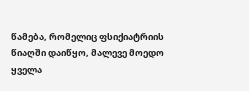წამება, რომელიც ფსიქიატრიის წიაღში დაიწყო, მალევე მოედო ყველა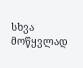სხვა მოწყვლად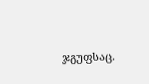ჯგუფსაც.